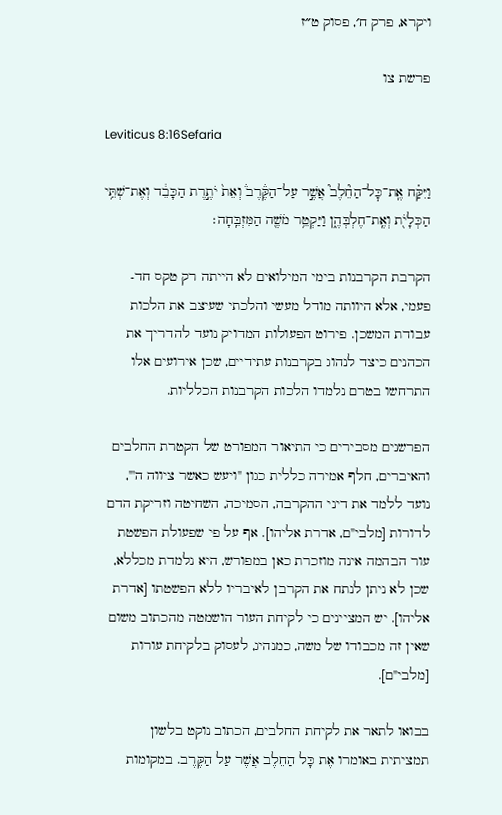ויקרא, פרק ח׳, פסוק ט״ז

פרשת צו

Leviticus 8:16Sefaria

וַיִּקַּ֗ח אֶֽת־כׇּל־הַחֵ֘לֶב֮ אֲשֶׁ֣ר עַל־הַקֶּ֒רֶב֒ וְאֵת֙ יֹתֶ֣רֶת הַכָּבֵ֔ד וְאֶת־שְׁתֵּ֥י הַכְּלָיֹ֖ת וְאֶֽת־חֶלְבְּהֶ֑ן וַיַּקְטֵ֥ר מֹשֶׁ֖ה הַמִּזְבֵּֽחָה׃

הקרבת הקרבנות בימי המילואים לא הייתה רק טקס חד-פעמי, אלא היוותה מודל מעשי והלכתי שעיצב את הלכות עבודת המשכן. פירוט הפעולות המדויק נועד להדריך את הכהנים כיצד לנהוג בקרבנות עתידיים, שכן אירועים אלו התרחשו בטרם נלמדו הלכות הקרבנות הכלליות.

הפרשנים מסבירים כי התיאור המפורט של הקטרת החלבים והאיברים, חלף אמירה כללית כגון "ויעש כאשר ציווה ה'", נועד ללמד את דיני ההקרבה, הסמיכה, השחיטה וזריקת הדם לדורות [מלבי"ם, אדרת אליהו]. אף על פי שפעולת הפשטת עור הבהמה אינה מוזכרת כאן במפורש, היא נלמדת מכללא, שכן לא ניתן לנתח את הקרבן לאיבריו ללא הפשטתו [אדרת אליהו]. יש המציינים כי לקיחת העור הושמטה מהכתוב משום שאין זה מכבודו של משה, כמנהיג, לעסוק בלקיחת עורות [מלבי"ם].

בבואו לתאר את לקיחת החלבים, הכתוב נוקט בלשון תמציתית באומרו אֶת כָּל הַחֵלֶב אֲשֶׁר עַל הַקֶּרֶב. במקומות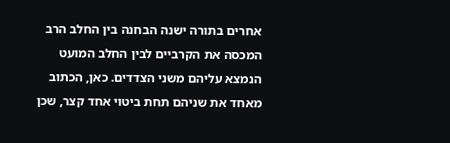אחרים בתורה ישנה הבחנה בין החלב הרב המכסה את הקרביים לבין החלב המועט הנמצא עליהם משני הצדדים. כאן, הכתוב מאחד את שניהם תחת ביטוי אחד קצר, שכן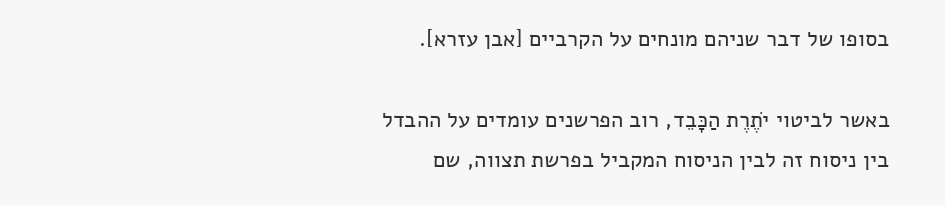בסופו של דבר שניהם מונחים על הקרביים [אבן עזרא].

באשר לביטוי יֹתֶרֶת הַכָּבֵד, רוב הפרשנים עומדים על ההבדל בין ניסוח זה לבין הניסוח המקביל בפרשת תצווה, שם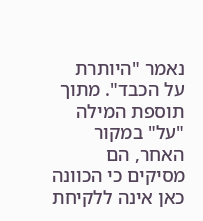נאמר "היותרת על הכבד". מתוך תוספת המילה "על" במקור האחר, הם מסיקים כי הכוונה כאן אינה ללקיחת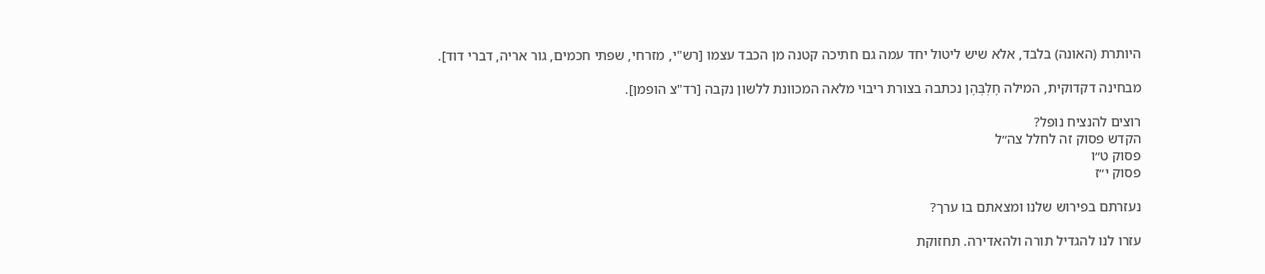היותרת (האונה) בלבד, אלא שיש ליטול יחד עמה גם חתיכה קטנה מן הכבד עצמו [רש"י, מזרחי, שפתי חכמים, גור אריה, דברי דוד].

מבחינה דקדוקית, המילה חֶלְבְּהֶן נכתבה בצורת ריבוי מלאה המכוונת ללשון נקבה [רד"צ הופמן].

רוצים להנציח נופל?
הקדש פסוק זה לחלל צה״ל
פסוק ט״ו
פסוק י״ז

נעזרתם בפירוש שלנו ומצאתם בו ערך?

עזרו לנו להגדיל תורה ולהאדירה. תחזוקת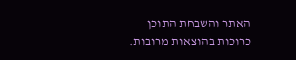האתר והשבחת התוכן כרוכות בהוצאות מרובות.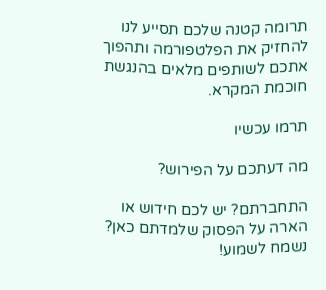תרומה קטנה שלכם תסייע לנו להחזיק את הפלטפורמה ותהפוך אתכם לשותפים מלאים בהנגשת חוכמת המקרא.

תרמו עכשיו

מה דעתכם על הפירוש?

התחברתם? יש לכם חידוש או הארה על הפסוק שלמדתם כאן? נשמח לשמוע!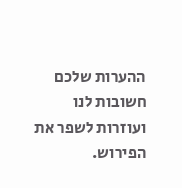ההערות שלכם חשובות לנו ועוזרות לשפר את הפירוש.